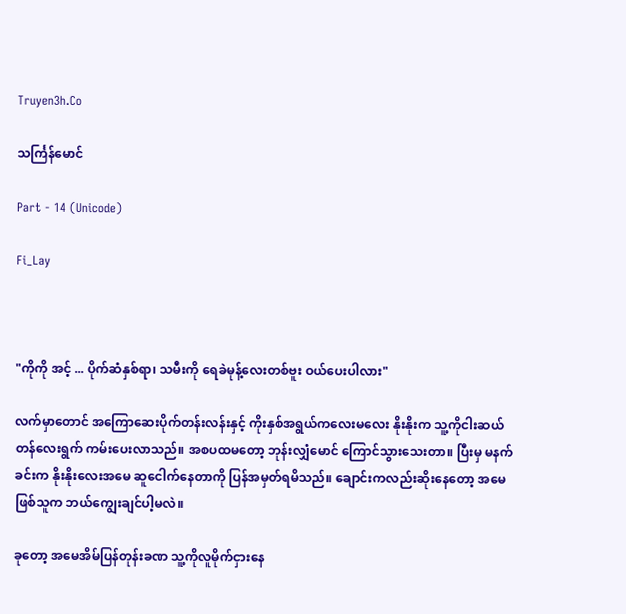Truyen3h.Co

သင်္ကြန်မောင်

Part - 14 (Unicode)

Fi_Lay



"ကိုကို အင့် ... ပိုက်ဆံနှစ်ရာ၊ သမီးကို ရေခဲမုန့်လေးတစ်ဗူး ဝယ်ပေးပါလား"

လက်မှာတောင် အကြောဆေးပိုက်တန်းလန်းနှင့် ကိုးနှစ်အရွယ်ကလေးမလေး နိုးနိုးက သူ့ကိုငါးဆယ်တန်လေးရွက် ကမ်းပေးလာသည်။ အစပထမတော့ ဘုန်းလျှံမောင် ကြောင်သွားသေးတာ။ ပြီးမှ မနက်ခင်းက နိုးနိုးလေးအမေ ဆူငေါက်နေတာကို ပြန်အမှတ်ရမိသည်။ ချောင်းကလည်းဆိုးနေတော့ အမေဖြစ်သူက ဘယ်ကျွေးချင်ပါ့မလဲ။

ခုတော့ အမေအိမ်ပြန်တုန်းခဏ သူ့ကိုလူမိုက်ငှားနေ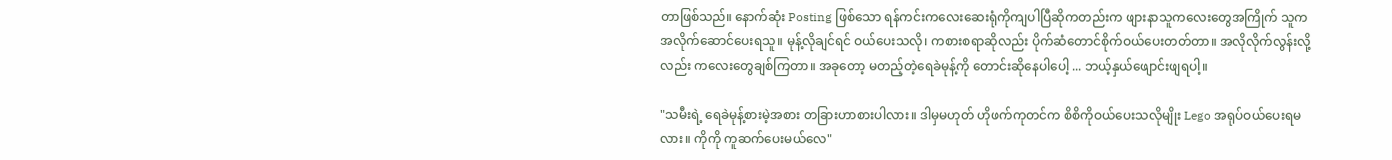တာဖြစ်သည်။ နောက်ဆုံး Posting ဖြစ်သော ရန်ကင်းကလေးဆေးရုံကိုကျပါပြီဆိုကတည်းက ဖျားနာသူကလေးတွေအကြိုက် သူကအလိုက်ဆောင်ပေးရသူ။ မုန့်လိုချင်ရင် ဝယ်ပေးသလို၊ ကစားစရာဆိုလည်း ပိုက်ဆံတောင်စိုက်ဝယ်ပေးတတ်တာ။ အလိုလိုက်လွန်းလို့လည်း ကလေးတွေချစ်ကြတာ။ အခုတော့ မတည့်တဲ့ရေခဲမုန့်ကို တောင်းဆိုနေပါပေါ့ ... ဘယ့်နှယ်ဖျောင်းဖျရပါ့။

"သမီးရဲ့ ရေခဲမုန့်စားမဲ့အစား တခြားဟာစားပါလား။ ဒါမှမဟုတ် ဟိုဖက်ကုတင်က စိစိကိုဝယ်ပေးသလိုမျိုး Lego အရုပ်ဝယ်ပေးရမလား။ ကိုကို ကူဆက်ပေးမယ်လေ"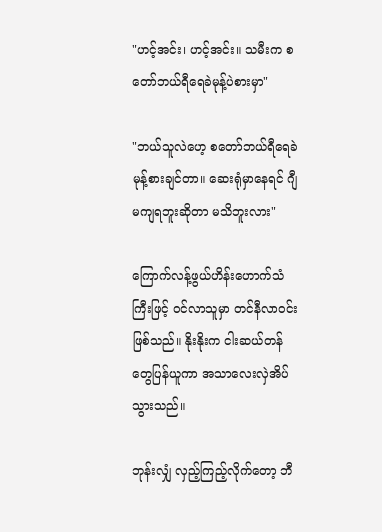"ဟင့်အင်း၊ ဟင့်အင်း။ သမီးက စတော်ဘယ်ရီရေခဲမုန့်ပဲစားမှာ"

"ဘယ်သူလဲဟေ့ စတော်ဘယ်ရီရေခဲမုန့်စားချင်တာ။ ဆေးရုံမှာနေရင် ဂျီမကျရဘူးဆိုတာ မသိဘူးလား"

ကြောက်လန့်ဖွယ်ဟိန်းဟောက်သံကြီးဖြင့် ဝင်လာသူမှာ တင်နီလာဝင်းဖြစ်သည်။ နိုးနိုးက ငါးဆယ်တန်တွေပြန်ယူကာ အသာလေးလှဲအိပ်သွားသည်။

ဘုန်းလျှံ လှည့်ကြည့်လိုက်တော့ ဘီ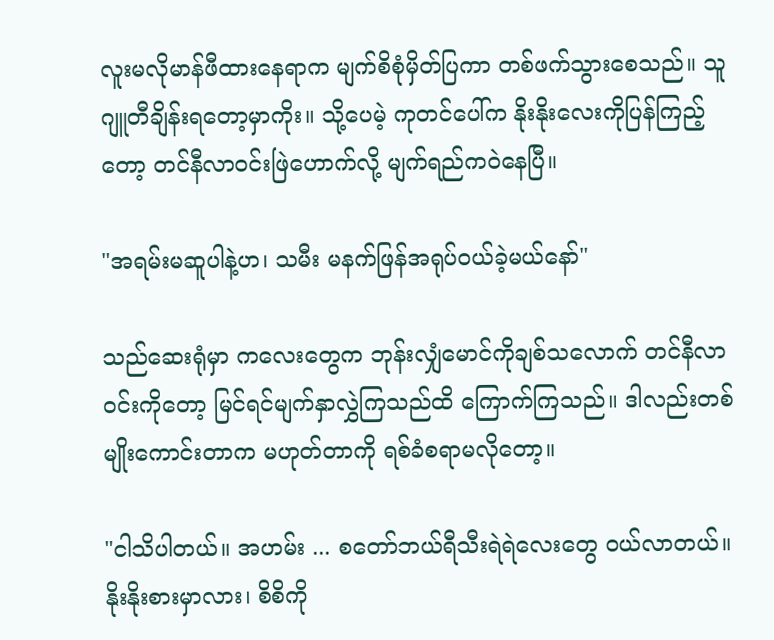လူးမလိုမာန်ဖီထားနေရာက မျက်စိစုံမှိတ်ပြကာ တစ်ဖက်သွားစေသည်။ သူ ဂျူတီချိန်းရတော့မှာကိုး။ သို့ပေမဲ့ ကုတင်ပေါ်က နိုးနိုးလေးကိုပြန်ကြည့်တော့ တင်နီလာဝင်းဖြဲဟောက်လို့ မျက်ရည်ကဝဲနေပြီ။

"အရမ်းမဆူပါနဲ့ဟ၊ သမီး မနက်ဖြန်အရုပ်ဝယ်ခဲ့မယ်နော်"

သည်ဆေးရုံမှာ ကလေးတွေက ဘုန်းလျှံမောင်ကိုချစ်သလောက် တင်နီလာဝင်းကိုတော့ မြင်ရင်မျက်နှာလွှဲကြသည်ထိ ကြောက်ကြသည်။ ဒါလည်းတစ်မျိုးကောင်းတာက မဟုတ်တာကို ရစ်ခံစရာမလိုတော့။

"ငါသိပါတယ်။ အဟမ်း ... စတော်ဘယ်ရီသီးရဲရဲလေးတွေ ဝယ်လာတယ်။ နိုးနိုးစားမှာလား၊ စိစိကို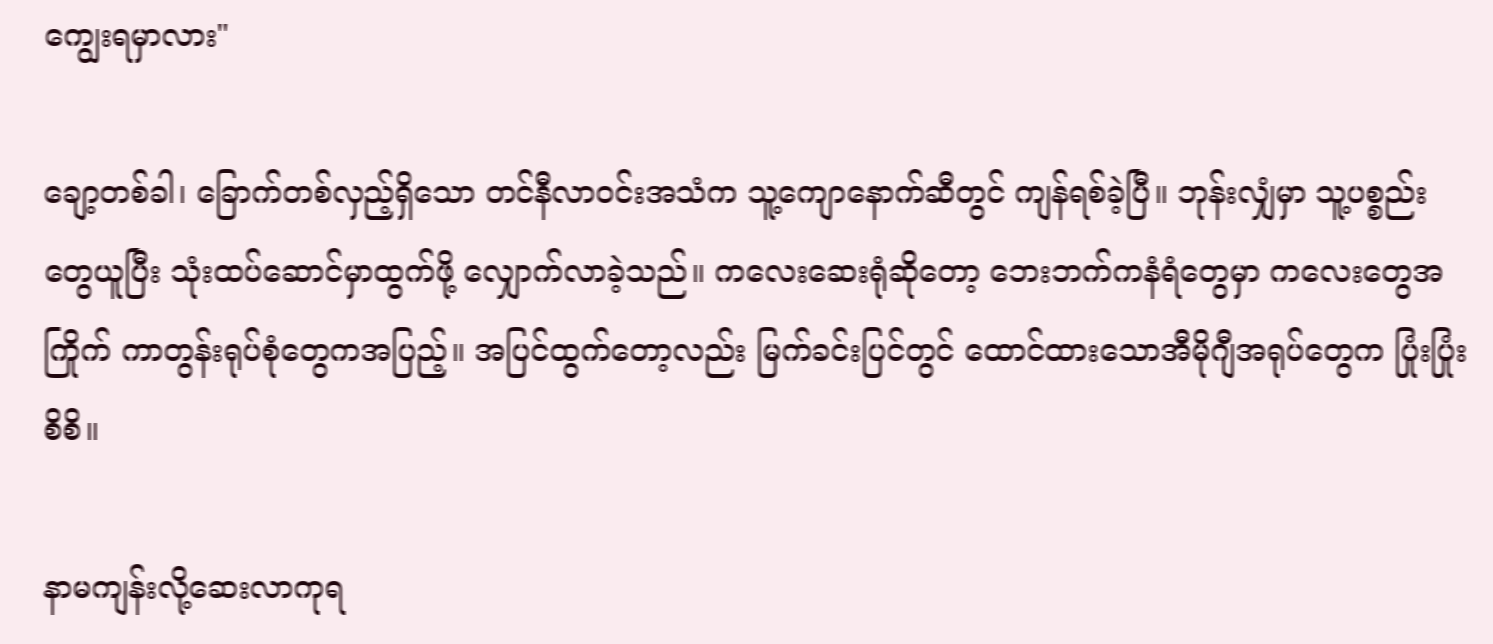ကျွေးရမှာလား"

ချော့တစ်ခါ၊ ခြောက်တစ်လှည့်ရှိသော တင်နီလာဝင်းအသံက သူ့ကျောနောက်ဆီတွင် ကျန်ရစ်ခဲ့ပြီ။ ဘုန်းလျှံမှာ သူ့ပစ္စည်းတွေယူပြီး သုံးထပ်ဆောင်မှာထွက်ဖို့ လျှောက်လာခဲ့သည်။ ကလေးဆေးရုံဆိုတော့ ဘေးဘက်ကနံရံတွေမှာ ကလေးတွေအကြိုက် ကာတွန်းရုပ်စုံတွေကအပြည့်။ အပြင်ထွက်တော့လည်း မြက်ခင်းပြင်တွင် ထောင်ထားသောအီမိုဂျီအရုပ်တွေက ပြုံးပြုံးစိစိ။

နာမကျန်းလို့ဆေးလာကုရ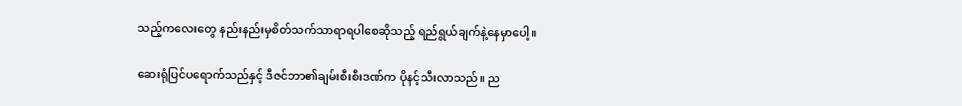သည့်ကလေးတွေ နည်းနည်းမှစိတ်သက်သာရာရပါစေဆိုသည့် ရည်ရွယ်ချက်နဲ့နေမှာပေါ့။

ဆေးရုံပြင်ပရောက်သည်နှင့် ဒီဇင်ဘာ၏ချမ်းစီးစီးဒဏ်က ပိုနင့်သီးလာသည်။ ည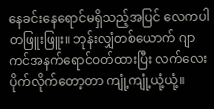နေခင်းနေရောင်မရှိသည့်အပြင် လေကပါတဖြူးဖြူး။ ဘုန်းလျှံတစ်ယောက် ဂျာကင်အနက်ရောင်ဝတ်ထားပြီး လက်လေးပိုက်လိုက်တော့တာ ကျုံ့ကျုံ့ယုံ့ယုံ့။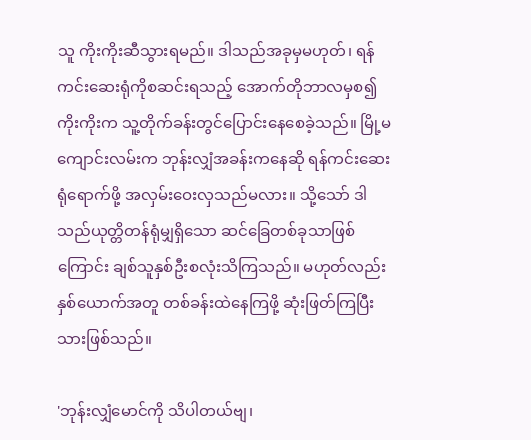သူ ကိုးကိုးဆီသွားရမည်။ ဒါသည်အခုမှမဟုတ်၊ ရန်ကင်းဆေးရုံကိုစဆင်းရသည့် အောက်တိုဘာလမှစ၍ ကိုးကိုးက သူ့တိုက်ခန်းတွင်ပြောင်းနေစေခဲ့သည်။ မြို့မကျောင်းလမ်းက ဘုန်းလျှံအခန်းကနေဆို ရန်ကင်းဆေးရုံရောက်ဖို့ အလှမ်းဝေးလှသည်မလား။ သို့သော် ဒါသည်ယုတ္တိတန်ရုံမျှရှိသော ဆင်ခြေတစ်ခုသာဖြစ်ကြောင်း ချစ်သူနှစ်ဦးစလုံးသိကြသည်။ မဟုတ်လည်း နှစ်ယောက်အတူ တစ်ခန်းထဲနေကြဖို့ ဆုံးဖြတ်ကြပြီးသားဖြစ်သည်။

'ဘုန်းလျှံမောင်ကို သိပါတယ်ဗျ၊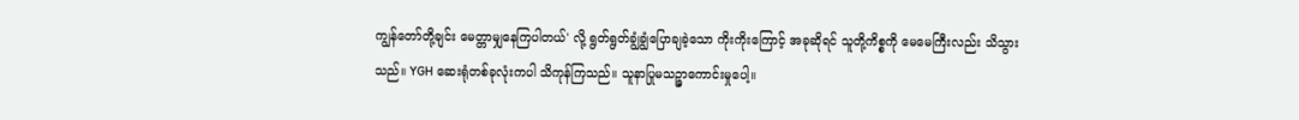ကျွန်တော်တို့ချင်း မေတ္တာမျှနေကြပါတယ်' လို့ ရွတ်ရွတ်ချွံချွံပြောချခဲ့သော ကိုးကိုးကြောင့် အခုဆိုရင် သူတို့ကိစ္စကို မေမေကြီးလည်း သိသွားသည်။ YGH ဆေးရုံတစ်ခုလုံးကပါ သိကုန်ကြသည်။ သူနာပြုမသဉ္ဇာကောင်းမှုပေါ့။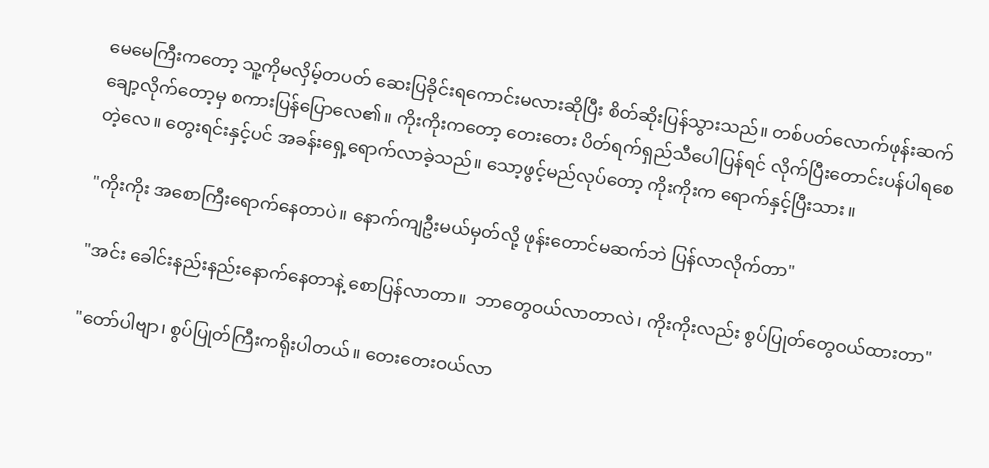မေမေကြီးကတော့ သူ့ကိုမလှိမ့်တပတ် ဆေးပြခိုင်းရကောင်းမလားဆိုပြီး စိတ်ဆိုးပြန်သွားသည်။ တစ်ပတ်လောက်ဖုန်းဆက်ချော့လိုက်တော့မှ စကားပြန်ပြောလေ၏။ ကိုးကိုးကတော့ တေးတေး ပိတ်ရက်ရှည်သီပေါပြန်ရင် လိုက်ပြီးတောင်းပန်ပါရစေတဲ့လေ။ တွေးရင်းနှင့်ပင် အခန်းရှေ့ရောက်လာခဲ့သည်။ သော့ဖွင့်မည်လုပ်တော့ ကိုးကိုးက ရောက်နှင့်ပြီးသား။

"ကိုးကိုး အစောကြီးရောက်နေတာပဲ။ နောက်ကျဦးမယ်မှတ်လို့ ဖုန်းတောင်မဆက်ဘဲ ပြန်လာလိုက်တာ"

"အင်း ခေါင်းနည်းနည်းနောက်နေတာနဲ့ စောပြန်လာတာ။  ဘာတွေဝယ်လာတာလဲ၊ ကိုးကိုးလည်း စွပ်ပြုတ်တွေဝယ်ထားတာ"

"တော်ပါဗျာ၊ စွပ်ပြုတ်ကြီးကရိုးပါတယ်။ တေးတေးဝယ်လာ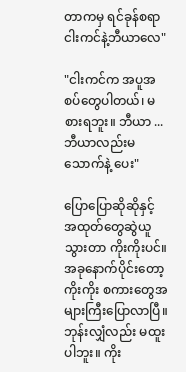တာကမှ ရင်ခုန်စရာ ငါးကင်နဲ့ဘီယာလေ"

"ငါးကင်က အပူအစပ်တွေပါတယ်၊ မစားရဘူး။ ဘီယာ ... ဘီယာလည်းမသောက်နဲ့ ပေး"

ပြောပြောဆိုဆိုနှင့် အထုတ်တွေဆွဲယူသွားတာ ကိုးကိုးပင်။ အခုနောက်ပိုင်းတော့ ကိုးကိုး စကားတွေအများကြီးပြောလာပြီ။ ဘုန်းလျှံလည်း မထူးပါဘူး။ ကိုး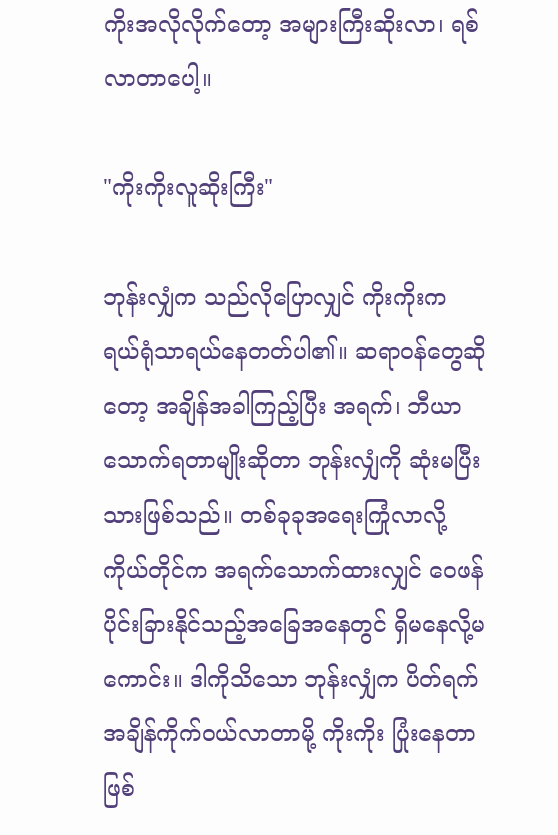ကိုးအလိုလိုက်တော့ အများကြီးဆိုးလာ၊ ရစ်လာတာပေါ့။

"ကိုးကိုးလူဆိုးကြီး"

ဘုန်းလျှံက သည်လိုပြောလျှင် ကိုးကိုးက ရယ်ရုံသာရယ်နေတတ်ပါ၏။ ဆရာဝန်တွေဆိုတော့ အချိန်အခါကြည့်ပြီး အရက်၊ ဘီယာသောက်ရတာမျိုးဆိုတာ ဘုန်းလျှံကို ဆုံးမပြီးသားဖြစ်သည်။ တစ်ခုခုအရေးကြုံလာလို့ ကိုယ်တိုင်က အရက်သောက်ထားလျှင် ဝေဖန်ပိုင်းခြားနိုင်သည့်အခြေအနေတွင် ရှိမနေလို့မကောင်း။ ဒါကိုသိသော ဘုန်းလျှံက ပိတ်ရက်အချိန်ကိုက်ဝယ်လာတာမို့ ကိုးကိုး ပြုံးနေတာဖြစ်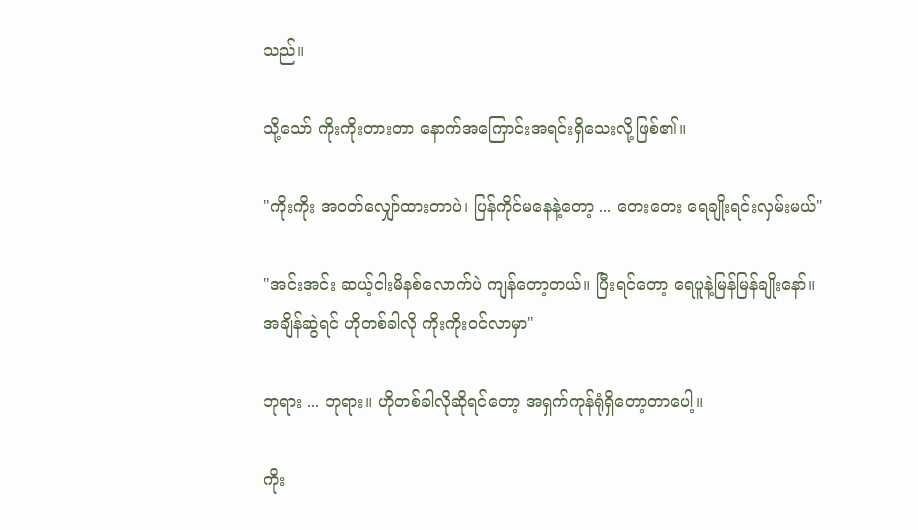သည်။

သို့သော် ကိုးကိုးတားတာ နောက်အကြောင်းအရင်းရှိသေးလို့ဖြစ်၏။

"ကိုးကိုး အဝတ်လျှော်ထားတာပဲ၊ ပြန်ကိုင်မနေနဲ့တော့ ... တေးတေး ရေချိုးရင်းလှမ်းမယ်"

"အင်းအင်း ဆယ့်ငါးမိနစ်လောက်ပဲ ကျန်တော့တယ်။ ပြီးရင်တော့ ရေပူနဲ့မြန်မြန်ချိုးနော်။ အချိန်ဆွဲရင် ဟိုတစ်ခါလို ကိုးကိုးဝင်လာမှာ"

ဘုရား ... ဘုရား။ ဟိုတစ်ခါလိုဆိုရင်တော့ အရှက်ကုန်ရုံရှိတော့တာပေါ့။

ကိုး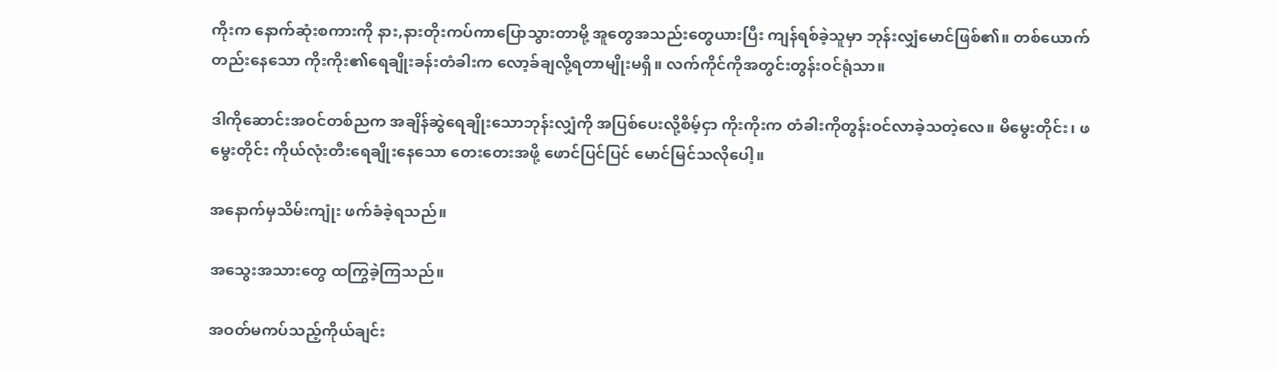ကိုးက နောက်ဆုံးစကားကို နား,နားတိုးကပ်ကာပြောသွားတာမို့ အူတွေအသည်းတွေယားပြီး ကျန်ရစ်ခဲ့သူမှာ ဘုန်းလျှံမောင်ဖြစ်၏။ တစ်ယောက်တည်းနေသော ကိုးကိုး၏ရေချိုးခန်းတံခါးက လော့ခ်ချလို့ရတာမျိုးမရှိ။ လက်ကိုင်ကိုအတွင်းတွန်းဝင်ရုံသာ။

ဒါကိုဆောင်းအဝင်တစ်ညက အချိန်ဆွဲရေချိုးသောဘုန်းလျှံကို အပြစ်ပေးလို့စိမ့်ငှာ ကိုးကိုးက တံခါးကိုတွန်းဝင်လာခဲ့သတဲ့လေ။ မိမွေးတိုင်း၊ ဖမွေးတိုင်း ကိုယ်လုံးတီးရေချိုးနေသော တေးတေးအဖို့ ဖောင်ပြင်ပြင် မောင်မြင်သလိုပေါ့။

အနောက်မှသိမ်းကျုံး ဖက်ခံခဲ့ရသည်။

အသွေးအသားတွေ ထကြွခဲ့ကြသည်။

အဝတ်မကပ်သည့်ကိုယ်ချင်း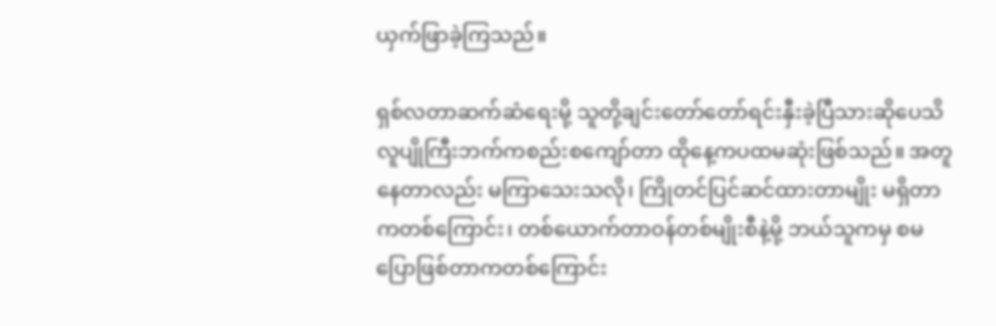ယှက်ဖြာခဲ့ကြသည်။

ရှစ်လတာဆက်ဆံရေးမို့ သူတို့ချင်းတော်တော်ရင်းနှီးခဲ့ပြီသားဆိုပေသိ လူပျိုကြီးဘက်ကစည်းစကျော်တာ ထိုနေ့ကပထမဆုံးဖြစ်သည်။ အတူနေတာလည်း မကြာသေးသလို၊ ကြိုတင်ပြင်ဆင်ထားတာမျိုး မရှိတာကတစ်ကြောင်း၊ တစ်ယောက်တာဝန်တစ်မျိုးစီနဲ့မို့ ဘယ်သူကမှ စမပြောဖြစ်တာကတစ်ကြောင်း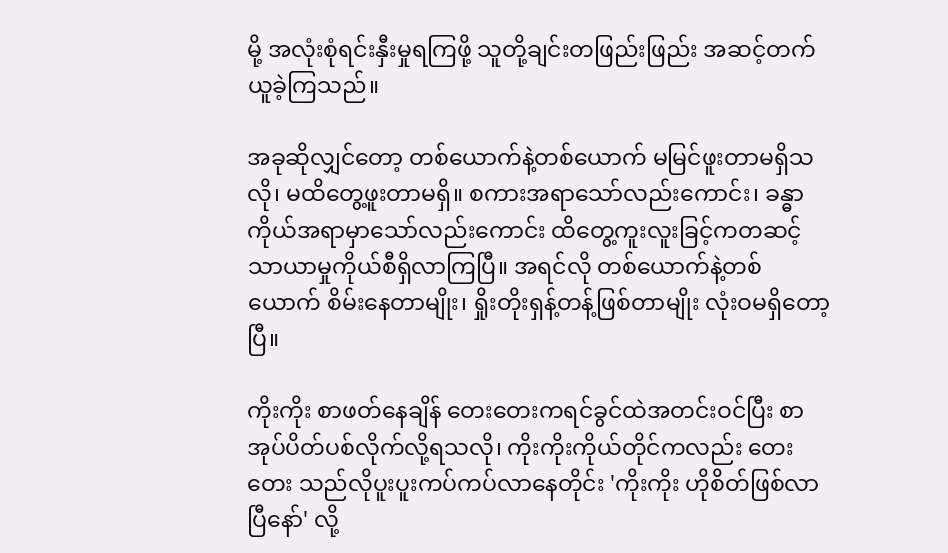မို့ အလုံးစုံရင်းနှီးမှုရကြဖို့ သူတို့ချင်းတဖြည်းဖြည်း အဆင့်တက်ယူခဲ့ကြသည်။

အခုဆိုလျှင်တော့ တစ်ယောက်နဲ့တစ်ယောက် မမြင်ဖူးတာမရှိသလို၊ မထိတွေ့ဖူးတာမရှိ။ စကားအရာသော်လည်းကောင်း၊ ခန္ဓာကိုယ်အရာမှာသော်လည်းကောင်း ထိတွေ့ကူးလူးခြင့်ကတဆင့် သာယာမှုကိုယ်စီရှိလာကြပြီ။ အရင်လို တစ်ယောက်နဲ့တစ်ယောက် စိမ်းနေတာမျိုး၊ ရှိုးတိုးရှန့်တန့်ဖြစ်တာမျိုး လုံးဝမရှိတော့ပြီ။

ကိုးကိုး စာဖတ်နေချိန် တေးတေးကရင်ခွင်ထဲအတင်းဝင်ပြီး စာအုပ်ပိတ်ပစ်လိုက်လို့ရသလို၊ ကိုးကိုးကိုယ်တိုင်ကလည်း တေးတေး သည်လိုပူးပူးကပ်ကပ်လာနေတိုင်း 'ကိုးကိုး ဟိုစိတ်ဖြစ်လာပြီနော်' လို့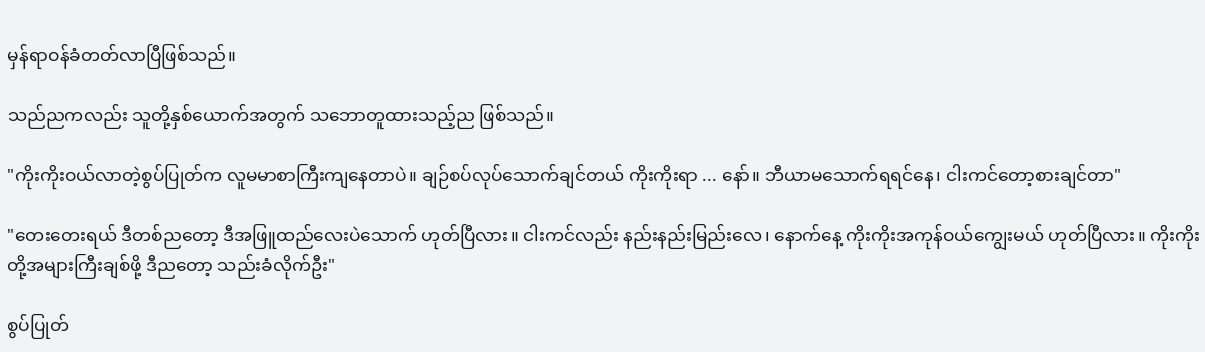မှန်ရာဝန်ခံတတ်လာပြီဖြစ်သည်။

သည်ညကလည်း သူတို့နှစ်ယောက်အတွက် သဘောတူထားသည့်ည ဖြစ်သည်။

"ကိုးကိုးဝယ်လာတဲ့စွပ်ပြုတ်က လူမမာစာကြီးကျနေတာပဲ။ ချဉ်စပ်လုပ်သောက်ချင်တယ် ကိုးကိုးရာ ... နော်။ ဘီယာမသောက်ရရင်နေ၊ ငါးကင်တော့စားချင်တာ"

"တေးတေးရယ် ဒီတစ်ညတော့ ဒီအဖြူထည်လေးပဲသောက် ဟုတ်ပြီလား။ ငါးကင်လည်း နည်းနည်းမြည်းလေ၊ နောက်နေ့ ကိုးကိုးအကုန်ဝယ်ကျွေးမယ် ဟုတ်ပြီလား။ ကိုးကိုးတို့အများကြီးချစ်ဖို့ ဒီညတော့ သည်းခံလိုက်ဦး"

စွပ်ပြုတ်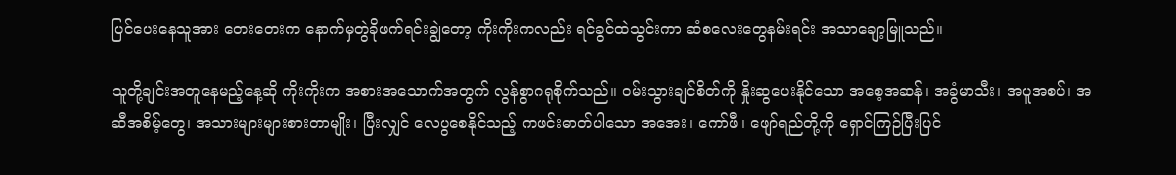ပြင်ပေးနေသူအား တေးတေးက နောက်မှတွဲခိုဖက်ရင်းချွဲတော့ ကိုးကိုးကလည်း ရင်ခွင်ထဲသွင်းကာ ဆံစလေးတွေနမ်းရင်း အသာချော့မြူသည်။

သူတို့ချင်းအတူနေမည့်နေ့ဆို ကိုးကိုးက အစားအသောက်အတွက် လွန်စွာဂရုစိုက်သည်။ ဝမ်းသွားချင်စိတ်ကို နှိုးဆွပေးနိုင်သော အစေ့အဆန်၊ အခွံမာသီး၊ အပူအစပ်၊ အဆီအစိမ့်တွေ၊ အသားများများစားတာမျိုး၊ ပြီးလျှင် လေပွစေနိုင်သည့် ကဖင်းဓာတ်ပါသော အအေး၊ ကော်ဖီ၊ ဖျော်ရည်တို့ကို ရှောင်ကြဉ်ပြီးပြင်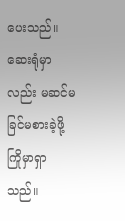ပေးသည်။ ဆေးရုံမှာလည်း မဆင်မခြင်မစားခဲ့ဖို့ ကြိုမှာရှာသည်။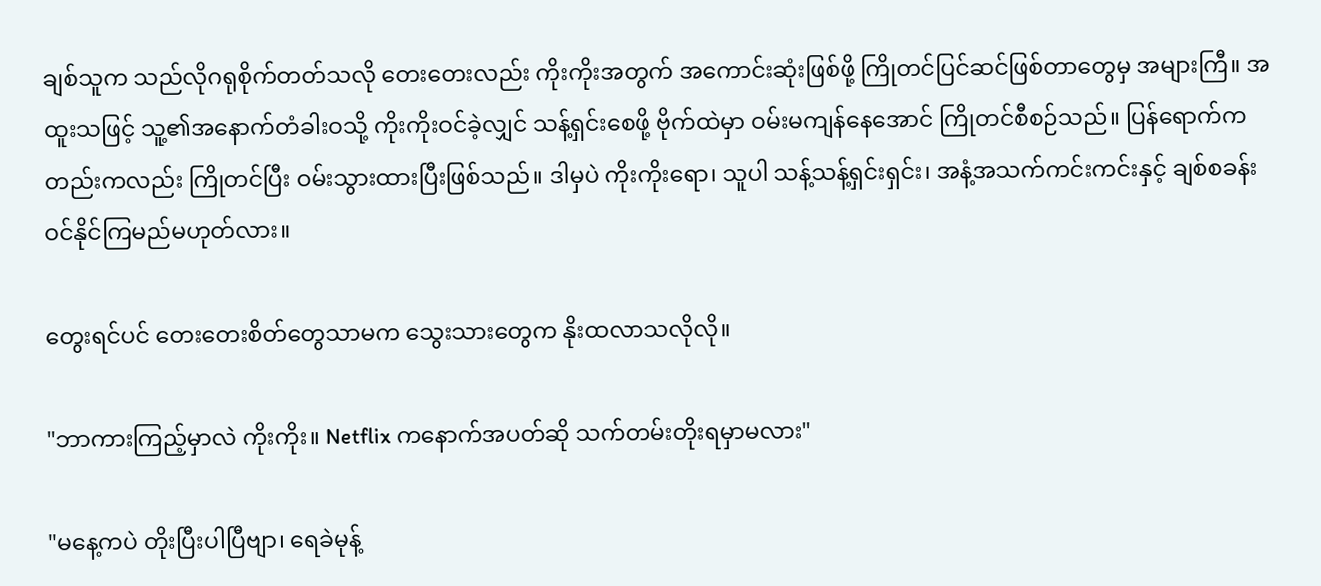ချစ်သူက သည်လိုဂရုစိုက်တတ်သလို တေးတေးလည်း ကိုးကိုးအတွက် အကောင်းဆုံးဖြစ်ဖို့ ကြိုတင်ပြင်ဆင်ဖြစ်တာတွေမှ အများကြီ။ အထူးသဖြင့် သူ့၏အနောက်တံခါးဝသို့ ကိုးကိုးဝင်ခဲ့လျှင် သန့်ရှင်းစေဖို့ ဗိုက်ထဲမှာ ဝမ်းမကျန်နေအောင် ကြိုတင်စီစဉ်သည်။ ပြန်ရောက်ကတည်းကလည်း ကြိုတင်ပြီး ဝမ်းသွားထားပြီးဖြစ်သည်။ ဒါမှပဲ ကိုးကိုးရော၊ သူပါ သန့်သန့်ရှင်းရှင်း၊ အနံ့အသက်ကင်းကင်းနှင့် ချစ်စခန်းဝင်နိုင်ကြမည်မဟုတ်လား။

တွေးရင်ပင် တေးတေးစိတ်တွေသာမက သွေးသားတွေက နိုးထလာသလိုလို။

"ဘာကားကြည့်မှာလဲ ကိုးကိုး။ Netflix ကနောက်အပတ်ဆို သက်တမ်းတိုးရမှာမလား"

"မနေ့ကပဲ တိုးပြီးပါပြီဗျာ၊ ရေခဲမုန့်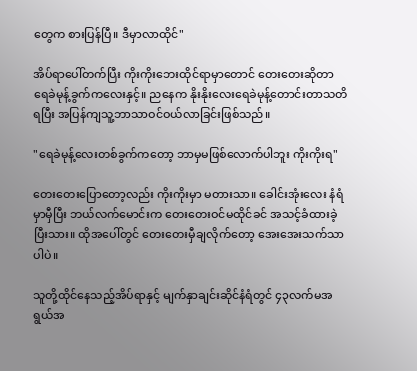တွေက စားပြန်ပြီ။ ဒီမှာလာထိုင်"

အိပ်ရာပေါ်တက်ပြီး ကိုးကိုးဘေးထိုင်ရာမှာတောင် တေးတေးဆိုတာ ရေခဲမုန့်ခွက်ကလေးနှင့်။ ညနေက နိုးနိုးလေးရေခဲမုန့်တောင်းတာသတိရပြီး အပြန်ကျသူ့ဘာသာဝင်ဝယ်လာခြင်းဖြစ်သည်။

"ရေခဲမုန့်လေးတစ်ခွက်ကတော့ ဘာမှမဖြစ်လောက်ပါဘူး ကိုးကိုးရ"

တေးတေးပြောတော့လည်း ကိုးကိုးမှာ မတားသာ။ ခေါင်းအုံးလေး နံရံမှာမှီပြီး ဘယ်လက်‌မောင်းက တေးတေးဝင်မထိုင်ခင် အသင့်ခံထားခဲ့ပြီးသား။ ထိုအပေါ်တွင် တေးတေးမှီချလိုက်တော့ အေးအေးသက်သာပါပဲ။

သူတို့ထိုင်နေသည့်အိပ်ရာနှင့် မျက်နှာချင်းဆိုင်နံရံတွင် ၄၃လက်မအရွယ်အ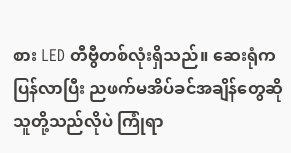စား LED တီဗွီတစ်လုံးရှိသည်။ ဆေးရုံကပြန်လာပြီး ညဖက်မအိပ်ခင်အချိန်တွေဆို သူတို့သည်လိုပဲ ကြုံရာ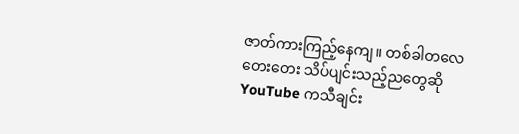ဇာတ်ကားကြည့်နေကျ။ တစ်ခါတလေ တေးတေး သိပ်ပျင်းသည့်ညတွေဆို YouTube ကသီချင်း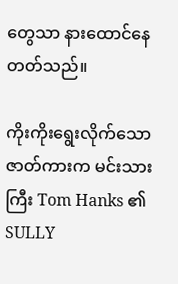တွေသာ နားထောင်နေတတ်သည်။

ကိုးကိုးရွေးလိုက်သောဇာတ်ကားက မင်းသားကြီး Tom Hanks ၏ SULLY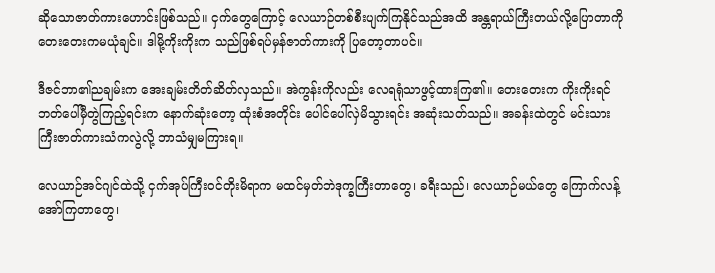ဆိုသောဇာတ်ကားဟောင်းဖြစ်သည်။ ငှက်တွေကြောင့် လေယာဉ်တစ်စီးပျက်ကြနိုင်သည်အထိ အန္တရာယ်ကြီးတယ်လို့ပြောတာကို တေးတေးကမယုံချင်။ ဒါမို့ကိုးကိုးက သည်ဖြစ်ရပ်မှန်ဇာတ်ကားကို ပြတော့တာပင်။

ဒီဇင်ဘာ၏ညချမ်းက အေးချမ်းတိတ်ဆိတ်လှသည်။ အဲကွန်းကိုလည်း လေရရုံသာဖွင့်ထားကြ၏။ တေးတေးက ကိုးကိုးရင်ဘတ်ပေါ်မှီတွဲကြည့်ရင်းက နောက်ဆုံးတော့ ထုံးစံအတိုင်း ပေါင်ပေါ်လှဲမိသွားရင်း အဆုံးသတ်သည်။ အခန်းထဲတွင် မင်းသားကြီးဇာတ်ကားသံကလွဲလို့ ဘာသံမျှမကြားရ။

လေယာဉ်အင်ဂျင်ထဲသို့ ငှက်အုပ်ကြီးဝင်တိုးမိရာက မထင်မှတ်ဘဲဒုက္ခကြီးတာတွေ၊ ခရီးသည်၊ လေယာဉ်မယ်တွေ ကြောက်လန့်အော်ကြတာတွေ၊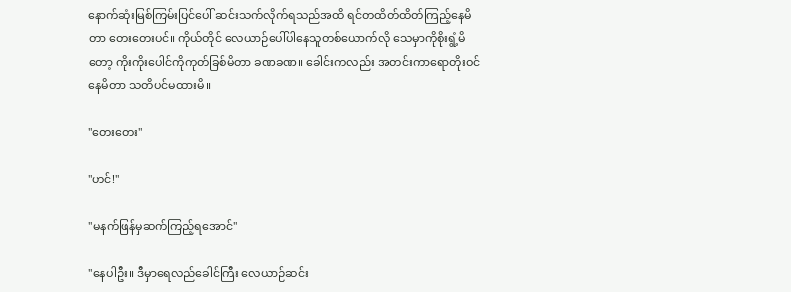နောက်ဆုံးမြစ်ကြမ်းပြင်ပေါ် ဆင်းသက်လိုက်ရသည်အထိ ရင်တထိတ်ထိတ်ကြည့်နေမိတာ တေးတေးပင်။ ကိုယ်တိုင် လေယာဉ်ပေါ်ပါနေသူတစ်ယောက်လို သေမှာကိုစိုးရွံ့မိတော့ ကိုးကိုးပေါင်ကိုကုတ်ခြစ်မိတာ ခဏခဏ။ ခေါင်းကလည်း အတင်းကာရောတိုးဝင်နေမိတာ သတိပင်မထားမိ။

"တေးတေး"

"ဟင်!"

"မနက်ဖြန်မှဆက်ကြည့်ရအောင်"

"နေပါဦး။ ဒီမှာရေလည်ခေါင်ကြီး လေယာဉ်ဆင်း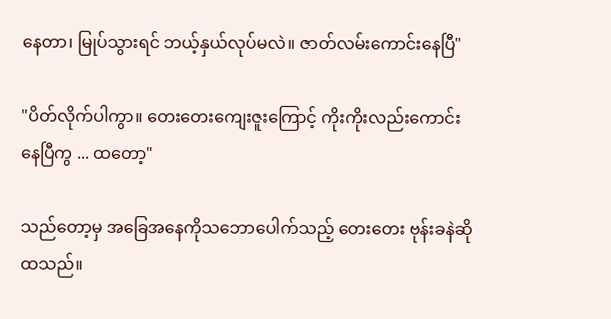နေတာ၊ မြုပ်သွားရင် ဘယ့်နှယ်လုပ်မလဲ။ ဇာတ်လမ်းကောင်းနေပြီ"

"ပိတ်လိုက်ပါကွာ။ တေးတေးကျေးဇူးကြောင့် ကိုးကိုးလည်းကောင်းနေပြီကွ ... ထတော့"

သည်တော့မှ အခြေအနေကိုသဘောပေါက်သည့် တေးတေး ဗုန်းခနဲဆိုထသည်။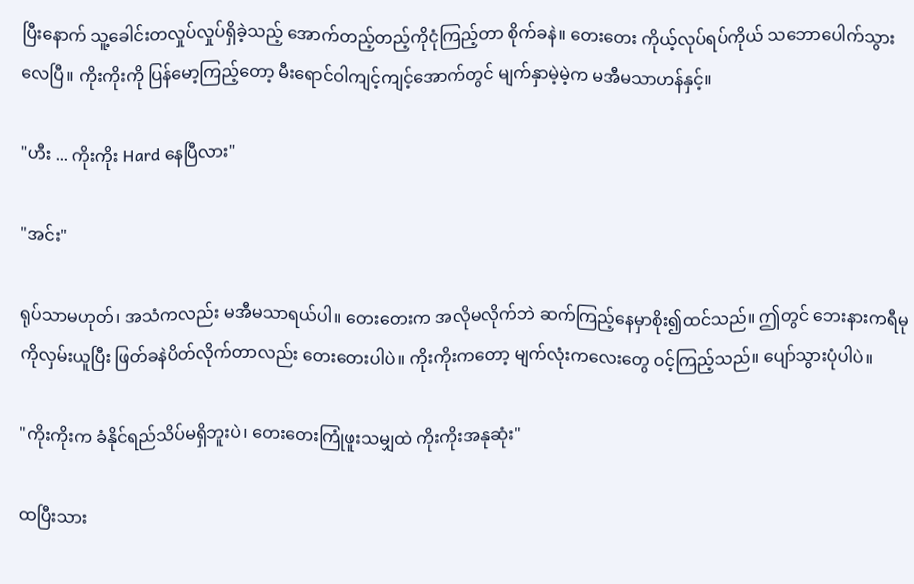ပြီးနောက် သူ့ခေါင်းတလှုပ်လှုပ်ရှိခဲ့သည့် အောက်တည့်တည့်ကိုငုံကြည့်တာ စိုက်ခနဲ။ တေးတေး ကိုယ့်လုပ်ရပ်ကိုယ် သဘောပေါက်သွားလေပြီ။ ကိုးကိုးကို ပြန်မော့ကြည့်တော့ မီးရောင်ဝါကျင့်ကျင့်အောက်တွင် မျက်နှာမဲ့မဲ့က မအီမသာဟန်နှင့်။

"ဟီး ... ကိုးကိုး Hard နေပြီလား"

"အင်း"

ရုပ်သာမဟုတ်၊ အသံကလည်း မအီမသာရယ်ပါ။ တေးတေးက အလိုမလိုက်ဘဲ ဆက်ကြည့်နေမှာစိုး၍ထင်သည်။ ဤတွင် ဘေးနားကရီမုကိုလှမ်းယူပြီး ဖြတ်ခနဲပိတ်လိုက်တာလည်း တေးတေးပါပဲ။ ကိုးကိုးကတော့ မျက်လုံးကလေးတွေ ဝင့်ကြည့်သည်။ ပျော်သွားပုံပါပဲ။

"ကိုးကိုးက ခံနိုင်ရည်သိပ်မရှိဘူးပဲ၊ တေးတေးကြုံဖူးသမျှထဲ ကိုးကိုးအနုဆုံး"

ထပြီးသား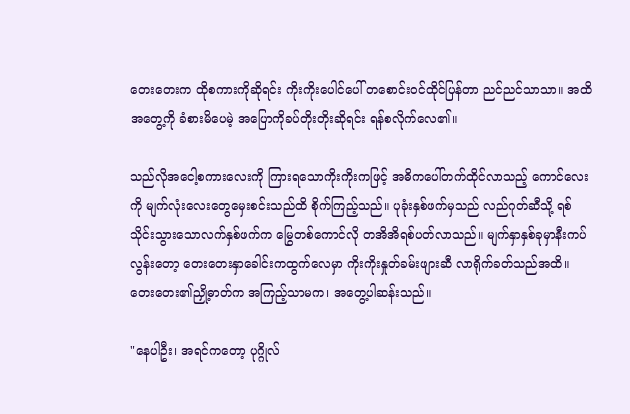တေးတေးက ထိုစကားကိုဆိုရင်း ကိုးကိုးပေါင်ပေါ် တစောင်းဝင်ထိုင်ပြန်တာ ညင်ညင်သာသာ။ အထိအတွေ့ကို ခံစားမိပေမဲ့ အပြောကိုခပ်တိုးတိုးဆိုရင်း ရန်စလိုက်လေ၏။

သည်လိုအငေါ့စကားလေးကို ကြားရသောကိုးကိုးကဖြင့် အဓိကပေါ်တက်ထိုင်လာသည့် ကောင်လေးကို မျက်လုံးလေးတွေမှေးစင်းသည်ထိ စိုက်ကြည့်သည်။ ပုခုံးနှစ်ဖက်မှသည် လည်ဂုတ်ဆီသို့ ရစ်သိုင်းသွားသောလက်နှစ်ဖက်က မြွေတစ်ကောင်လို တအိအိရစ်ပတ်လာသည်။ မျက်နှာနှစ်ခုမှာနီးကပ်လွန်းတော့ တေးတေးနှာခေါင်းကထွက်လေမှာ ကိုးကိုးနှုတ်ခမ်းဖျားဆီ လာရိုက်ခတ်သည်အထိ။ တေးတေး၏ညှို့ဓာတ်က အကြည့်သာမက၊ အတွေ့ပါဆန်းသည်။

"နေပါဦး၊ အရင်ကတော့ ပုဂ္ဂိုလ်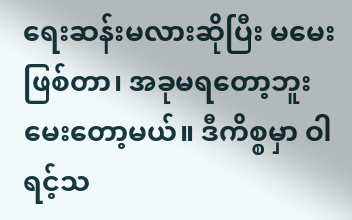ရေးဆန်းမလားဆိုပြီး မမေးဖြစ်တာ၊ အခုမရတော့ဘူး မေးတော့မယ်။ ဒီကိစ္စမှာ ဝါရင့်သ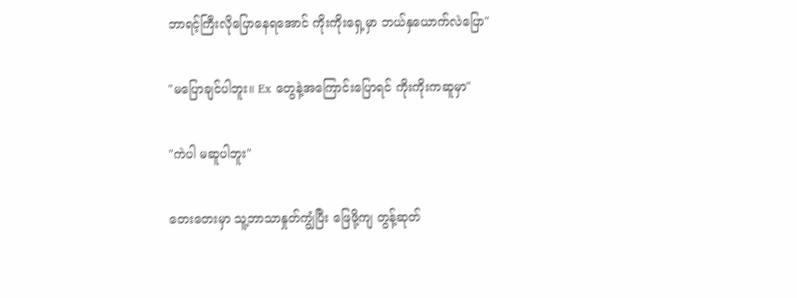ဘာရင့်ကြီးလိုပြောနေရအောင် ကိုးကိုးရှေ့မှာ ဘယ်နှယောက်လဲပြော"

"မပြောချင်ပါဘူး။ Ex တွေနဲ့အကြောင်းပြောရင် ကိုးကိုးကဆူမှာ"

"ကဲပါ မဆူပါဘူး"

တေးတေးမှာ သူ့ဘာသာနှုတ်ကျွံပြီး ဖြေဖို့ကျ တွန့်ဆုတ်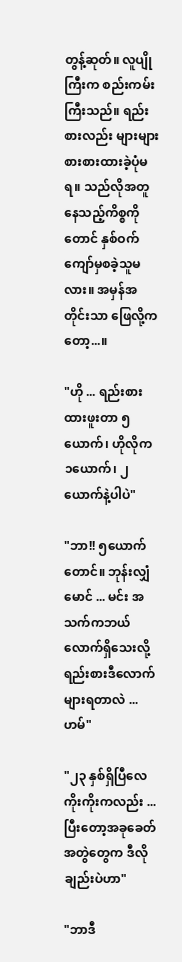တွန့်ဆုတ်။ လူပျိုကြီးက စည်းကမ်းကြီးသည်။ ရည်းစားလည်း များများစားစားထားခဲ့ပုံမရ။ သည်လိုအတူနေသည့်ကိစ္စကိုတောင် နှစ်ဝက်ကျော်မှစခဲ့သူမလား။ အမှန်အတိုင်းသာ ဖြေလို့ကတော့...။

"ဟို ... ရည်းစားထားဖူးတာ ၅ယောက်၊ ဟိုလိုက ၁ယောက်၊ ၂ယောက်နဲ့ပါပဲ"

"ဘာ!! ၅ယောက်တောင်။ ဘုန်းလျှံမောင် ... မင်း အသက်ကဘယ်လောက်ရှိသေးလို့ ရည်းစားဒီလောက်များရတာလဲ ... ဟမ်"

"၂၃ နှစ်ရှိပြီလေ ကိုးကိုးကလည်း ... ပြီးတော့အခုခေတ်အတွဲတွေက ဒီလိုချည်းပဲဟာ"

"ဘာဒီ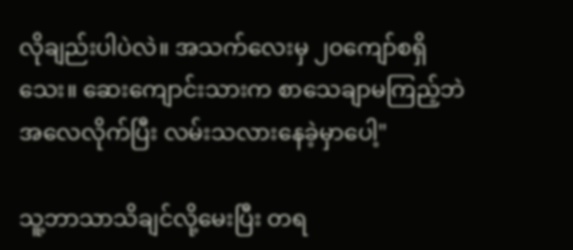လိုချည်းပါပဲလဲ။ အသက်လေးမှ ၂၀ကျော်စရှိသေး။ ဆေးကျောင်းသားက စာသေချာမကြည့်ဘဲ အလေလိုက်ပြီး လမ်းသလားနေခဲ့မှာပေါ့"

သူ့ဘာသာသိချင်လို့မေးပြီး တရ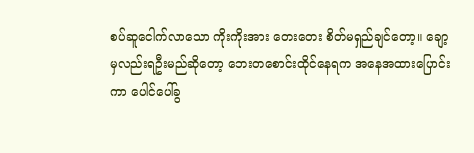စပ်ဆူငေါက်လာသော ကိုးကိုးအား တေးတေး စိတ်မရှည်ချင်တော့။ ချော့မှလည်းရဦးမည်ဆိုတော့ ဘေးတစောင်းထိုင်နေရက အနေအထားပြောင်းကာ ပေါင်ပေါ်ခွ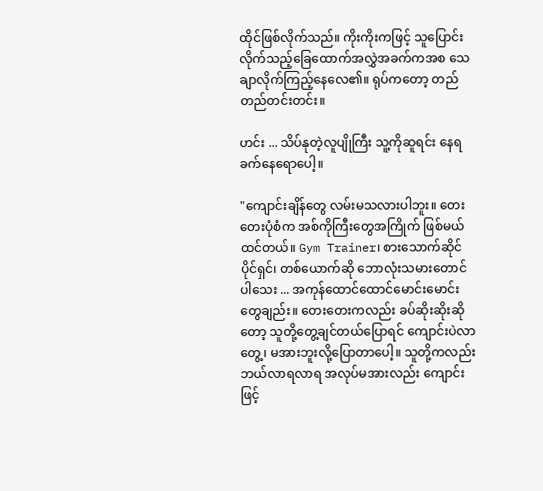ထိုင်ဖြစ်လိုက်သည်။ ကိုးကိုးကဖြင့် သူပြောင်းလိုက်သည့်ခြေထောက်အလွှဲအခက်ကအစ သေချာလိုက်ကြည့်နေလေ၏။ ရုပ်ကတော့ တည်တည်တင်းတင်း။

ဟင်း ... သိပ်နုတဲ့လူပျိုကြီး‌ သူ့ကိုဆူရင်း နေရခက်နေရောပေါ့။

"ကျောင်းချိန်တွေ လမ်းမသလားပါဘူး။ တေးတေးပုံစံက အစ်ကိုကြီးတွေအကြိုက် ဖြစ်မယ်ထင်တယ်။ Gym Trainer၊ စားသောက်ဆိုင်ပိုင်ရှင်၊ တစ်ယောက်ဆို ဘောလုံးသမားတောင်ပါသေး ... အကုန်ထောင်ထောင်မောင်းမောင်းတွေချည်း။ တေးတေးကလည်း ခပ်ဆိုးဆိုးဆိုတော့ သူတို့တွေ့ချင်တယ်ပြောရင် ကျောင်းပဲလာတွေ့၊ မအားဘူးလို့ပြောတာပေါ့။ သူတို့ကလည်း ဘယ်လာရလာရ အလုပ်မအားလည်း ကျောင်းဖြင့်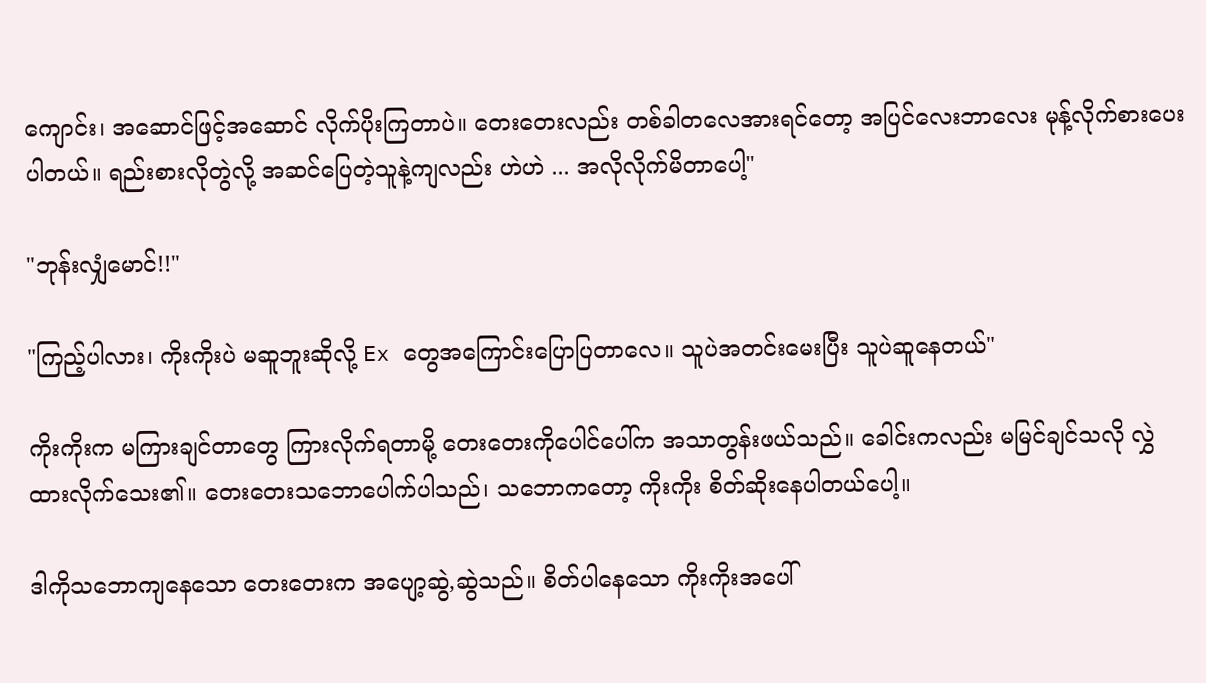ကျောင်း၊ အဆောင်ဖြင့်အဆောင် လိုက်ပိုးကြတာပဲ။ တေးတေးလည်း တစ်ခါတလေအားရင်တော့ အပြင်လေးဘာလေး မုန့်လိုက်စားပေးပါတယ်။ ရည်းစားလိုတွဲလို့ အဆင်ပြေတဲ့သူနဲ့ကျလည်း ဟဲဟဲ ... အလိုလိုက်မိတာပေါ့"

"ဘုန်းလျှံမောင်!!"

"ကြည့်ပါလား၊ ကိုးကိုးပဲ မဆူဘူးဆိုလို့ Ex တွေအကြောင်းပြောပြတာလေ။ သူပဲအတင်းမေးပြီး သူပဲဆူနေတယ်"

ကိုးကိုးက မကြားချင်တာတွေ ကြားလိုက်ရတာမို့ တေးတေးကိုပေါင်ပေါ်က အသာတွန်းဖယ်သည်။ ခေါင်းကလည်း မမြင်ချင်သလို လွှဲထားလိုက်သေး၏။ တေးတေးသဘောပေါက်ပါသည်၊ သဘောကတော့ ကိုးကိုး စိတ်ဆိုးနေပါတယ်ပေါ့။

ဒါကိုသဘောကျနေသော တေးတေးက အပျော့ဆွဲ,ဆွဲသည်။ စိတ်ပါနေသော ကိုးကိုးအပေါ်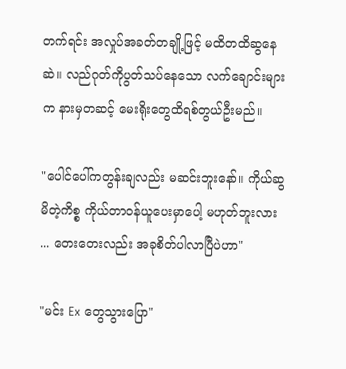တက်ရင်း အလှုပ်အခတ်တချို့ဖြင့် မထိတထိဆွနေဆဲ။ လည်ဂုတ်ကိုပွတ်သပ်နေသော လက်ချောင်းများက နားမှတဆင့် မေးရိုးတွေထိရစ်တွယ်ဦးမည်။

"ပေါင်ပေါ်ကတွန်းချလည်း မဆင်းဘူးနော်။ ကိုယ်ဆွမိတဲ့ကိစ္စ ကိုယ်တာဝန်ယူပေးမှာပေါ့ မဟုတ်ဘူးလား ... တေးတေးလည်း အခုစိတ်ပါလာပြီပဲဟာ"

"မင်း Ex တွေသွားပြော"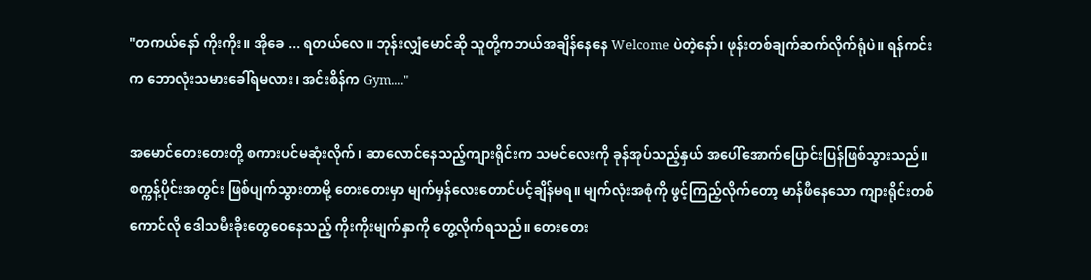"တကယ်နော် ကိုးကိုး။ အိုခေ ... ရတယ်လေ။ ဘုန်းလျှံမောင်ဆို သူတို့ကဘယ်အချိန်နေနေ Welcome ပဲတဲ့နော်၊ ဖုန်းတစ်ချက်ဆက်လိုက်ရုံပဲ။ ရန်ကင်းက ဘောလုံးသမားခေါ်ရမလား၊ အင်းစိန်က Gym...."

အမောင်တေးတေးတို့ စကားပင်မဆုံးလိုက်၊ ဆာလောင်နေသည့်ကျားရိုင်းက သမင်လေးကို ခုန်အုပ်သည့်နှယ် အပေါ်အောက်ပြောင်းပြန်ဖြစ်သွားသည်။ စက္ကန့်ပိုင်းအတွင်း ဖြစ်ပျက်သွားတာမို့ တေးတေးမှာ မျက်မှန်လေးတောင်ပင့်ချိန်မရ။ မျက်လုံးအစုံကို ဖွင့်ကြည့်လိုက်တော့ မာန်ဖီနေသော ကျားရိုင်းတစ်ကောင်လို ဒေါသမီးခိုးတွေဝေနေသည့် ကိုးကိုးမျက်နှာကို တွေ့လိုက်ရသည်။ တေးတေး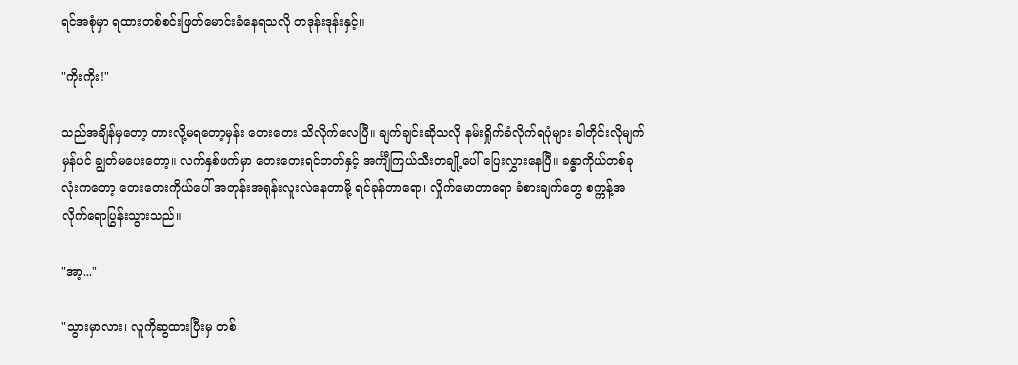ရင်အစုံမှာ ရထားတစ်စင်းဖြတ်မောင်းခံနေရသလို တဒုန်းဒုန်းနှင့်။

"ကိုးကိုး!"

သည်အချိန်မှတော့ တားလို့မရတော့မှန်း တေးတေး သိလိုက်လေပြီ။ ချက်ချင်းဆိုသလို နမ်းရှိုက်ခံလိုက်ရပုံများ ခါတိုင်းလိုမျက်မှန်ပင် ချွတ်မပေးတော့။ လက်နှစ်ဖက်မှာ တေးတေးရင်ဘတ်နှင့် အင်္ကျီကြယ်သီးတချို့ပေါ် ပြေးလွှားနေပြီ။ ခန္ဓာကိုယ်တစ်ခုလုံးကတော့ တေးတေးကိုယ်ပေါ် အတုန်းအရုန်းလူးလဲနေတာမို့ ရင်ခုန်တာရော၊ လှိုက်မောတာရော ခံစားချက်တွေ စက္ကန့်အလိုက်ရောပြွန်းသွားသည်။

"အာ့..."

"သွားမှာလား၊ လူကိုဆွထားပြီးမှ တစ်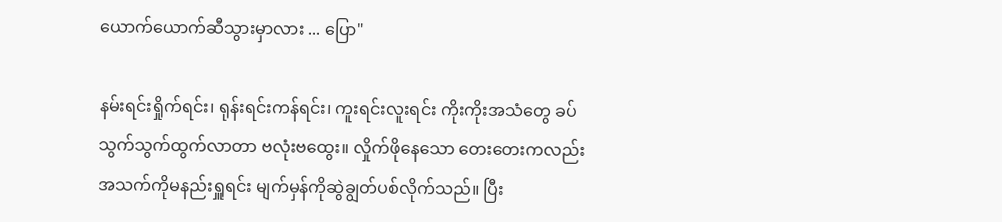ယောက်ယောက်ဆီသွားမှာလား ... ပြော"

နမ်းရင်းရှိုက်ရင်း၊ ရုန်းရင်းကန်ရင်း၊ ကူးရင်းလူးရင်း ကိုးကိုးအသံတွေ ခပ်သွက်သွက်ထွက်လာတာ ဗလုံးဗထွေး။ လှိုက်ဖိုနေသော တေးတေးကလည်း အသက်ကိုမနည်းရှူရင်း မျက်မှန်ကိုဆွဲချွတ်ပစ်လိုက်သည်။ ပြီး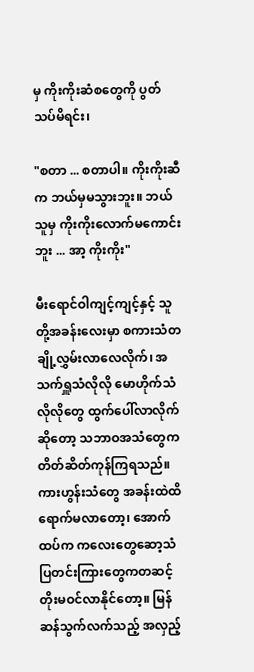မှ ကိုးကိုးဆံစတွေကို ပွတ်သပ်မိရင်း၊

"စတာ ... စတာပါ။ ကိုးကိုးဆီက ဘယ်မှမသွားဘူး။ ဘယ်သူမှ ကိုးကိုးလောက်မကောင်းဘူး ... အာ့ ကိုးကိုး"

မီးရောင်ဝါကျင့်ကျင့်နှင့် သူတို့အခန်းလေးမှာ စကားသံတချို့လွှမ်းလာလေလိုက်၊ အသက်ရှူသံလိုလို မောဟိုက်သံလိုလိုတွေ ထွက်ပေါ်လာလိုက်ဆိုတော့ သဘာဝအသံတွေက တိတ်ဆိတ်ကုန်ကြရသည်။ ကားဟွန်းသံတွေ အခန်းထဲထိရောက်မလာတော့၊ အောက်ထပ်က ကလေးတွေဆော့သံ ပြတင်းကြားတွေကတဆင့် တိုးမဝင်လာနိုင်တော့။ မြန်ဆန်သွက်လက်သည့် အလှည့်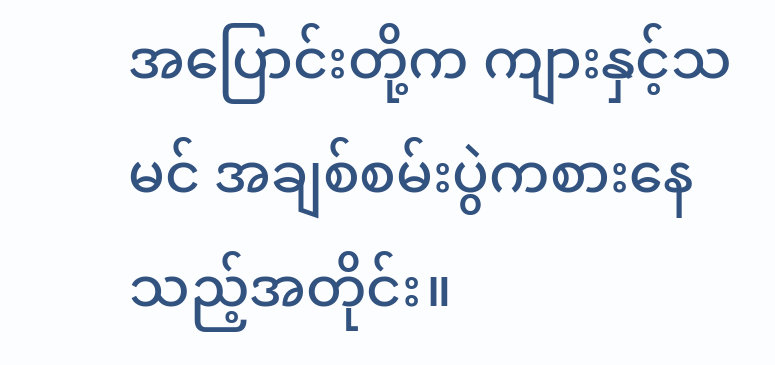အပြောင်းတို့က ကျားနှင့်သမင် အချစ်စမ်းပွဲကစားနေသည့်အတိုင်း။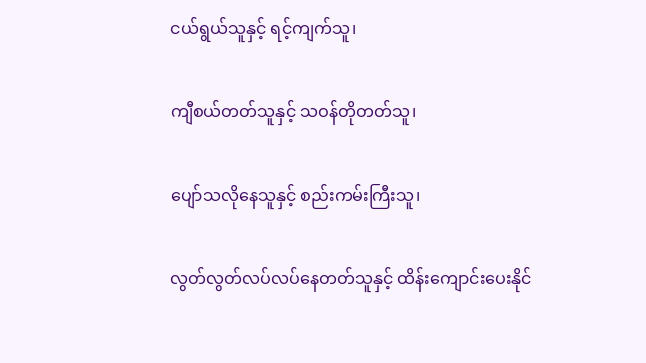ငယ်ရွယ်သူနှင့် ရင့်ကျက်သူ၊

ကျီစယ်တတ်သူနှင့် သဝန်တိုတတ်သူ၊

ပျော်သလိုနေသူနှင့် စည်းကမ်းကြီးသူ၊

လွတ်လွတ်လပ်လပ်နေတတ်သူနှင့် ထိန်းကျောင်းပေးနိုင်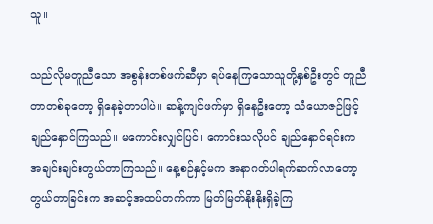သူ။

သည်လိုမတူညီသော အစွန်းတစ်ဖက်ဆီမှာ ရပ်နေကြသောသူတို့နှစ်ဦးတွင် တူညီတာတစ်ခုတော့ ရှိနေခဲ့တာပါပဲ။ ဆန့်ကျင်ဖက်မှာ ရှိနေဦးတော့ သံယောဇဉ်ဖြင့် ချည်နှောင်ကြသည်။ မကောင်းလျှင်ပြင်၊ ကောင်းသလိုပင် ချည်နှောင်ရင်းက အချင်းချင်းတွယ်တာကြသည်။ နေ့စဉ်နှင့်မက အနာဂတ်ပါရက်ဆက်လာတော့ တွယ်တာခြင်းက အဆင့်အထပ်တက်ကာ မြတ်မြတ်နိုးနိုးရှိခဲ့ကြ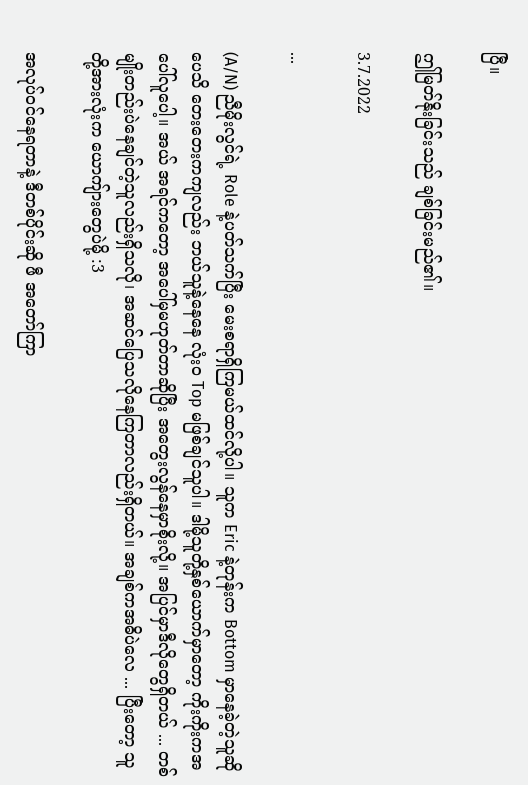ပြီ။

ဤမြတ်နိုးခြင်းသည် ချစ်ခြင်းမည်၏။

3.7.2022

...

(A/N) ညီမိုးလွင်ရဲ့ Role နဲ့ပတ်သက်ပြီး မေးစရာရှိကြမယ်ထင်လို့ပါ။ သူက Eric နဲ့တုန်းက Bottom မှာနေခဲ့တဲ့သူဆိုပေသိ တေးတေးကကျလည်း ဘယ်သူနဲ့နေနေ လုံးဝ Top မဖြစ်ချင်သူပါ။ ဒါမို့သူတို့နှစ်ယောက်မှာတော့ ကိုးကိုးကအပေါ်လူပေါ့။ အယ် အရင်ကတော့ အပေါ်မှမဟုတ်တာဆိုပြီး အတွေးလွန်နေမှာစိုးလို့။ အပြင်မှာဒီလိုတွေရှိတယ် ... တစ်မျိုးတည်းပဲနေချင်တဲ့သူလည်းရှိသလို၊ အဆင်ပြေသလိုနေကြတာလည်းရှိတယ်။ အချစ်ကအဓိပဲလေ ... ပြီးတော့ သူတို့အားလုံးက ယောကျ်ားတွေပဲမို့ :3

အလုပ်ဝင်နေရတာနဲ့ ဒီတစ်ပိုင်းဆို ဖီ အတော်ကြာ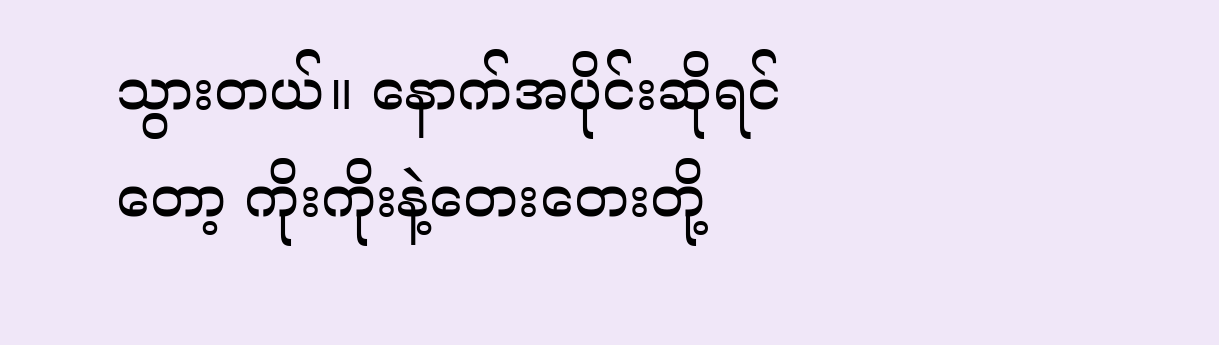သွားတယ်။ နောက်အပိုင်းဆိုရင်တော့ ကိုးကိုးနဲ့တေးတေးတို့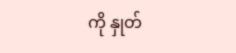ကို နှုတ်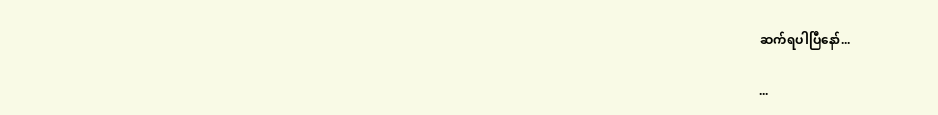ဆက်ရပါပြီနော်...

...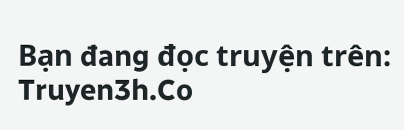Bạn đang đọc truyện trên: Truyen3h.Co